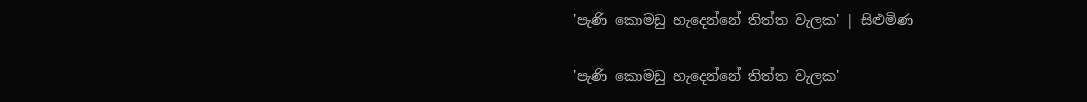'පැණි කොමඩු හැදෙන්නේ තිත්ත වැලක' | සිළුමිණ

'පැණි කොමඩු හැදෙන්නේ තිත්ත වැලක'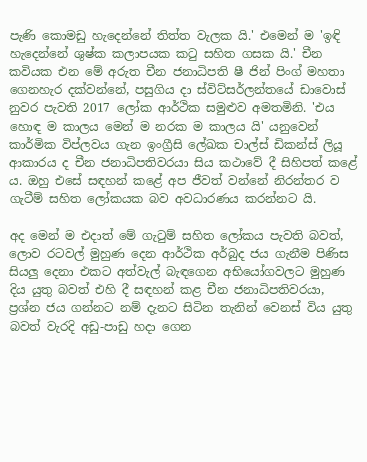පැණි කොමඩු හැදෙන්නේ තිත්ත වැලක යි.' එමෙන් ම 'ඉඳි හැදෙන්නේ ශුෂ්ක කලාපයක කටු සහිත ගසක යි.' චීන කවියක එන මේ අරුත චීන ජනාධිපති ෂී ජින් පිංග් මහතා ගෙනහැර දක්වන්නේ, පසුගිය දා ස්විට්සර්ලන්තයේ ඩාවොස් නුවර පැවති 2017 ලෝක ආර්ථික සමුළුව අමතමිනි. 'එය හොඳ ම කාලය මෙන් ම නරක ම කාලය යි' යනුවෙන් කාර්මික විප්ලවය ගැන ඉංග්‍රීසි ලේඛක චාල්ස් ඩිකන්ස් ලියූ ආකාරය ද චීන ජනාධිපතිවරයා සිය කථාවේ දී සිහිපත් කළේ ය. ඔහු එසේ සඳහන් කළේ අප ජීවත් වන්නේ නිරන්තර ව ගැටීම් සහිත ලෝකයක බව අවධාරණය කරන්නට යි.

අද මෙන් ම එදාත් මේ ගැටුම් සහිත ලෝකය පැවති බවත්, ලොව රටවල් මුහුණ දෙන ආර්ථික අර්බුද ජය ගැනීම පිණිස සියලු දෙනා එකට අත්වැල් බැඳගෙන අභියෝගවලට මුහුණ දිය යුතු බවත් එහි දී සඳහන් කළ චීන ජනාධිපතිවරයා, ප්‍රශ්න ජය ගන්නට නම් දැනට සිටින තැනින් වෙනස් විය යුතු බවත් වැරදි අඩු-පාඩු හදා ගෙන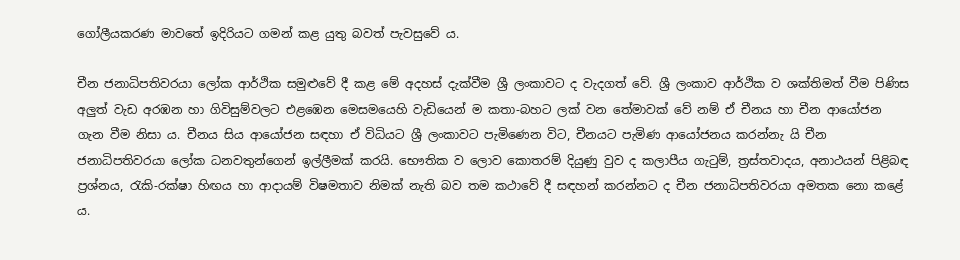ගෝලීයකරණ මාවතේ ඉදිරියට ගමන් කළ යුතු බවත් පැවසුවේ ය.

චීන ජනාධිපතිවරයා ලෝක ආර්ථික සමුළුවේ දී කළ මේ අදහස් දැක්වීම ශ්‍රී ලංකාවට ද වැදගත් වේ. ශ්‍රී ලංකාව ආර්ථික ව ශක්තිමත් වීම පිණිස අලුත් වැඩ අරඹන හා ගිවිසුම්වලට එළඹෙන මෙසමයෙහි වැඩියෙන් ම කතා-බහට ලක් වන තේමාවක් වේ නම් ඒ චීනය හා චීන ආයෝජන ගැන වීම නිසා ය. චීනය සිය ආයෝජන සඳහා ඒ විධියට ශ්‍රී ලංකාවට පැමිණෙන විට, චීනයට පැමිණ ආයෝජනය කරන්නැ යි චීන ජනාධිපතිවරයා ලෝක ධනවතුන්ගෙන් ඉල්ලීමක් කරයි. භෞතික ව ලොව කොතරම් දියුණු වුව ද කලාපීය ගැටුම්, ත්‍රස්තවාදය, අනාථයන් පිළිබඳ ප්‍රශ්නය, රැකි-රක්ෂා හිඟය හා ආදායම් විෂමතාව නිමක් නැති බව තම කථාවේ දී සඳහන් කරන්නට ද චීන ජනාධිපතිවරයා අමතක නො කළේ ය.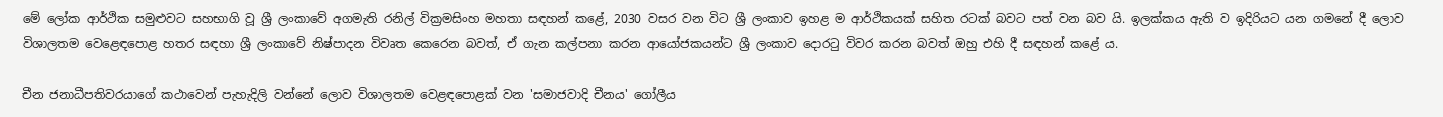මේ ලෝක ආර්ථික සමුළුවට සහභාගි වූ ශ්‍රී ලංකාවේ අගමැති රනිල් වික්‍රමසිංහ මහතා සඳහන් කළේ, 2030 වසර වන විට ශ්‍රී ලංකාව ඉහළ ම ආර්ථිකයක් සහිත රටක් බවට පත් වන බව යි. ඉලක්කය ඇති ව ඉදිරියට යන ගමනේ දී ලොව විශාලතම වෙළෙඳපොළ හතර සඳහා ශ්‍රී ලංකාවේ නිෂ්පාදන විවෘත කෙරෙන බවත්, ඒ ගැන කල්පනා කරන ආයෝජකයන්ට ශ්‍රී ලංකාව දොරටු විවර කරන බවත් ඔහු එහි දී සඳහන් කළේ ය.

චීන ජනාධීපතිවරයාගේ කථාවෙන් පැහැදිලි වන්නේ ලොව විශාලතම වෙළඳපොළක් වන 'සමාජවාදි චීනය' ගෝලීය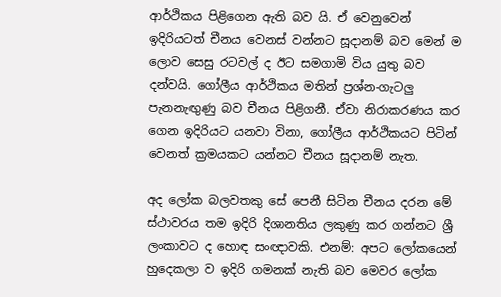ආර්ථිකය පිළිගෙන ඇති බව යි. ඒ වෙනුවෙන් ඉදිරියටත් චීනය වෙනස් වන්නට සූදානම් බව මෙන් ම ලොව සෙසු රටවල් ද ඊට සමගාමි විය යුතු බව දන්වයි. ගෝලීය ආර්ථිකය මතින් ප්‍රශ්න-ගැටලු පැනනැඟුණු බව චීනය පිළිගනී. ඒවා නිරාකරණය කර ගෙන ඉදිරියට යනවා විනා, ගෝලීය ආර්ථිකයට පිටින් වෙනත් ක්‍රමයකට යන්නට චීනය සූදානම් නැත.

අද ලෝක බලවතකු සේ පෙනී සිටින චීනය දරන මේ ස්ථාවරය තම ඉදිරි දිශානතිය ලකුණු කර ගන්නට ශ්‍රී ලංකාවට ද හොඳ සංඥාවකි. එනම්: අපට ලෝකයෙන් හුදෙකලා ව ඉදිරි ගමනක් නැති බව මෙවර ලෝක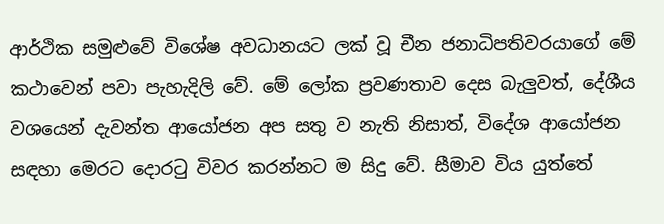ආර්ථික සමුළුවේ විශේෂ අවධානයට ලක් වූ චීන ජනාධිපතිවරයාගේ මේ කථ‍ාවෙන් පවා පැහැදිලි වේ. මේ ලෝක ප්‍රවණතාව දෙස බැලුවත්, දේශීය වශයෙන් දැවන්ත ආයෝජන අප සතු ව නැති නිසාත්, විදේශ ආයෝජන සඳහා මෙරට දොරටු විවර කරන්නට ම සිදු වේ. සීමාව විය යුත්තේ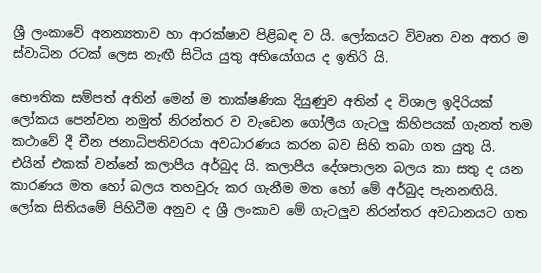ශ්‍රී ලංකාවේ අනන්‍යතාව හා ආරක්ෂාව පිළිබඳ ව යි. ලෝකයට විවෘත වන අතර ම ස්වාධින රටක් ලෙස නැඟී සිටිය යුතු අභියෝගය ද ඉතිරි යි.

භෞතික සම්පත් අතින් මෙන් ම තාක්ෂණික දියුණුව අතින් ද විශාල ඉදිරියක් ලෝකය පෙන්වන නමුත් නිරන්තර ව වැඩෙන ගෝලීය ගැටලු කිහිපයක් ගැනත් තම කථාවේ දී චීන ජනාධිපතිවරයා අවධාරණය කරන බව සිහි තබා ගත යුතු යි. එයින් එකක් වන්නේ කලාපීය අර්බුද යි. කලාපීය දේශපාලන බලය කා සතු ද යන කාරණය මත හෝ බලය තහවුරු කර ගැනීම මත හෝ මේ අර්බුද පැනනඟියි. ලෝක සිතියමේ පිහිටීම අනුව ද ශ්‍රී ලංකාව මේ ගැටලුව නිරන්තර අවධානයට ගත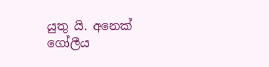යුතු යි. අනෙක් ගෝලීය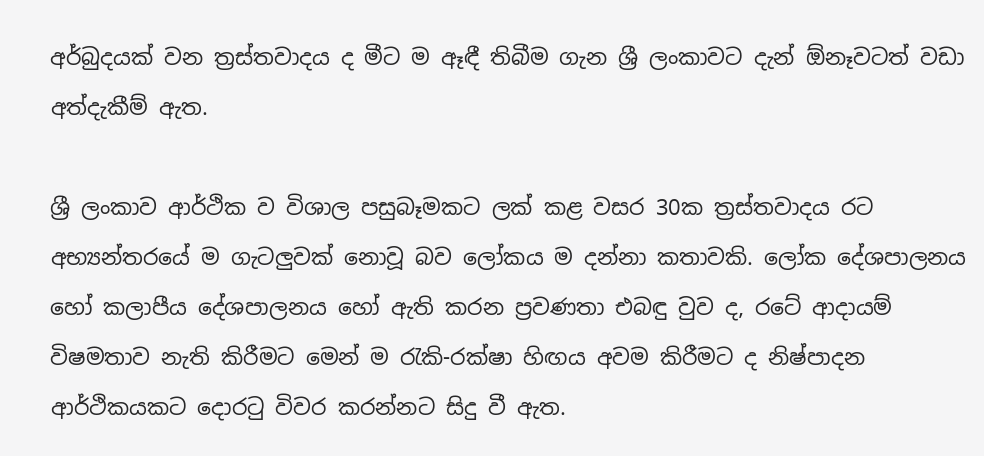අර්බුදයක් වන ත්‍රස්තවාදය ද මීට ම ඈඳී තිබීම ගැන ශ්‍රී ලංකාවට දැන් ඕනෑවටත් වඩා අත්දැකීම් ඇත.

ශ්‍රී ලංකාව ආර්ථික ව විශාල පසුබෑමකට ලක් කළ වසර 30ක ත්‍රස්තවාදය රට අභ්‍යන්තරයේ ම ගැටලුවක් නොවූ බව ලෝකය ම දන්නා කතාවකි. ලෝක දේශපාලනය හෝ කලාපීය දේශපාලනය හෝ ඇති කරන ප්‍රවණතා එබඳු වුව ද, රටේ ආදායම් විෂමතාව නැති කිරීමට මෙන් ම රැකි-රක්ෂා හිඟය අවම කිරීමට ද නිෂ්පාදන ආර්ථිකයකට දොරටු විවර කරන්නට සිදු වී ඇත.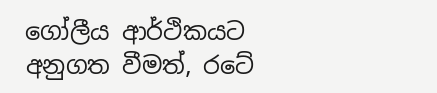ගෝලීය ආර්ථිකයට අනුගත වීමත්, රටේ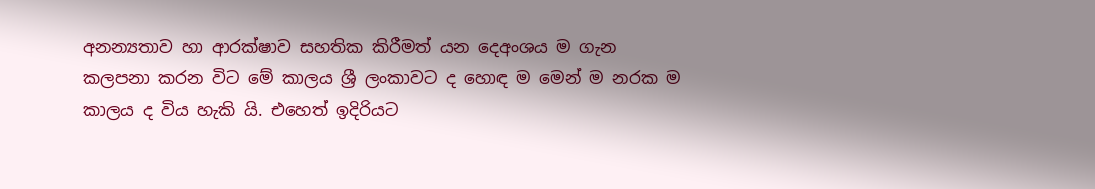අනන්‍යතාව හා ආරක්ෂාව සහතික කිරීමත් යන දෙඅංශය ම ගැන කලපනා කරන විට මේ කාලය ශ්‍රී ලංකාවට ද හොඳ ම මෙන් ම නරක ම කාලය ද විය හැකි යි. එහෙත් ඉදිරියට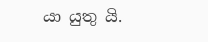යා යුතු යි.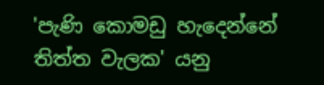'පැණි කොමඩු හැදෙන්නේ තිත්ත වැලක' යනු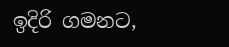ඉදිරි ගමනට,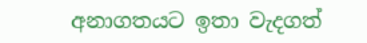අනාගතයට ඉතා වැදගත්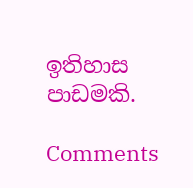ඉතිහාස පාඩමකි.

Comments